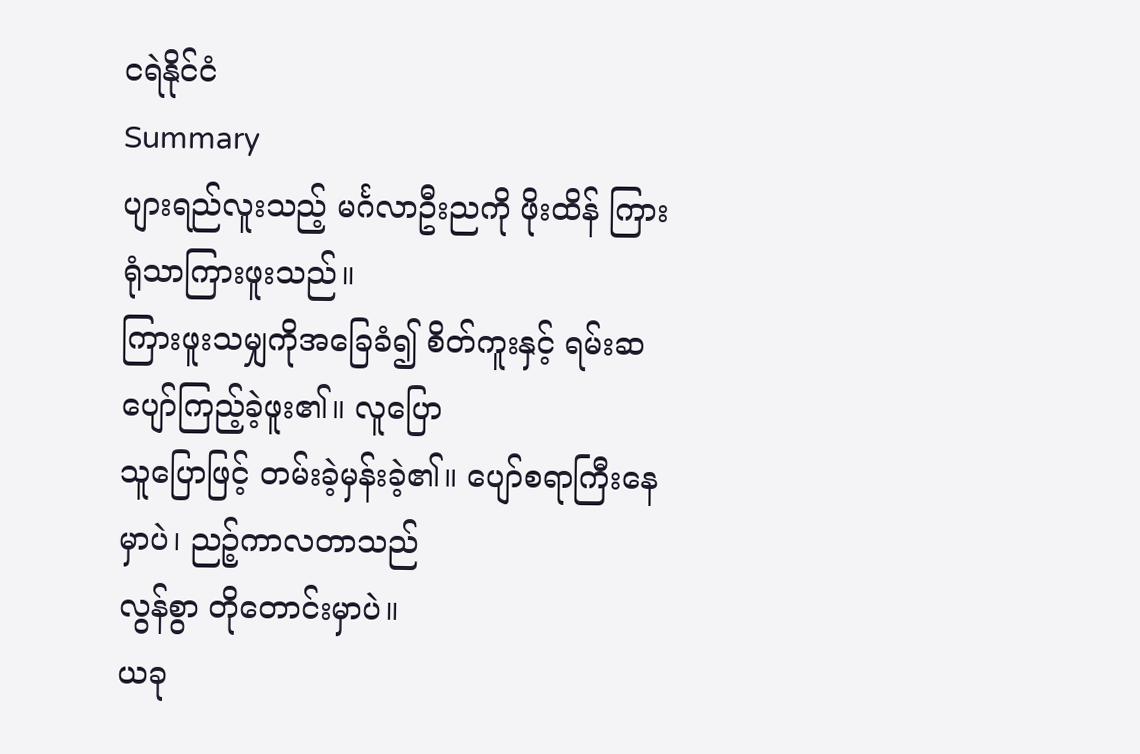ငရဲနိုင်ငံ
Summary
ပျားရည်လူးသည့် မင်္ဂလာဦးညကို ဖိုးထိန် ကြားရုံသာကြားဖူးသည်။
ကြားဖူးသမျှကိုအခြေခံ၍ စိတ်ကူးနှင့် ရမ်းဆပျော်ကြည့်ခဲ့ဖူး၏။ လူပြော
သူပြောဖြင့် တမ်းခဲ့မှန်းခဲ့၏။ ပျော်စရာကြီးနေမှာပဲ၊ ညဉ့်ကာလတာသည်
လွန်စွာ တိုတောင်းမှာပဲ။
ယခု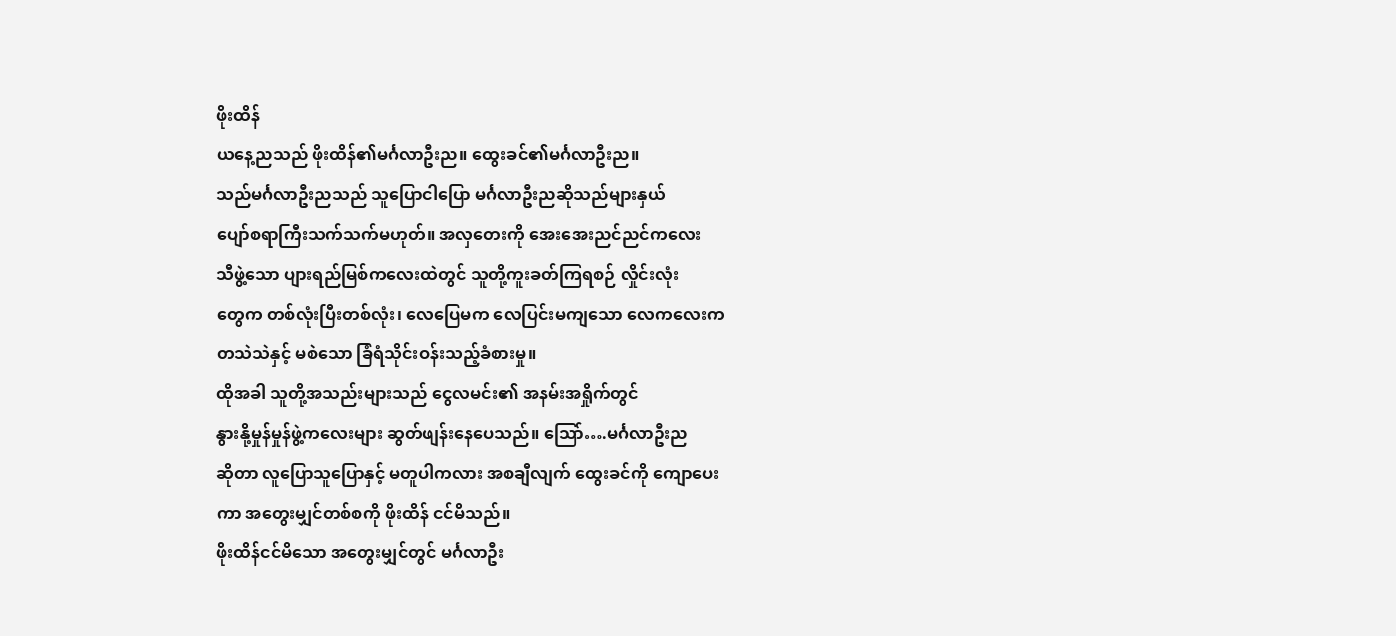ဖိုးထိန်
ယနေ့ညသည် ဖိုးထိန်၏မင်္ဂလာဦးည။ ထွေးခင်၏မင်္ဂလာဦးည။
သည်မင်္ဂလာဦးညသည် သူပြောငါပြော မင်္ဂလာဦးညဆိုသည်များနှယ်
ပျော်စရာကြီးသက်သက်မဟုတ်။ အလှတေးကို အေးအေးညင်ညင်ကလေး
သီဖွဲ့သော ပျားရည်မြစ်ကလေးထဲတွင် သူတို့ကူးခတ်ကြရစဉ် လှိုင်းလုံး
တွေက တစ်လုံးပြီးတစ်လုံး၊ လေပြေမက လေပြင်းမကျသော လေကလေးက
တသဲသဲနှင့် မစဲသော ခြံရံသိုင်းဝန်းသည့်ခံစားမှု။
ထိုအခါ သူတို့အသည်းများသည် ငွေလမင်း၏ အနမ်းအရှိုက်တွင်
နွားနို့မှုန်မှုန်ဖွဲ့ကလေးများ ဆွတ်ဖျန်းနေပေသည်။ သြော်….မင်္ဂလာဦးည
ဆိုတာ လူပြောသူပြောနှင့် မတူပါကလား အစချီလျက် ထွေးခင်ကို ကျောပေး
ကာ အတွေးမျှင်တစ်စကို ဖိုးထိန် ငင်မိသည်။
ဖိုးထိန်ငင်မိသော အတွေးမျှင်တွင် မင်္ဂလာဦး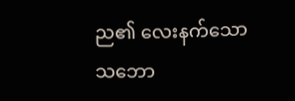ည၏ လေးနက်သော
သဘော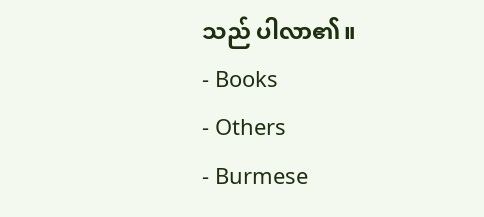သည် ပါလာ၏။
- Books
- Others
- Burmese